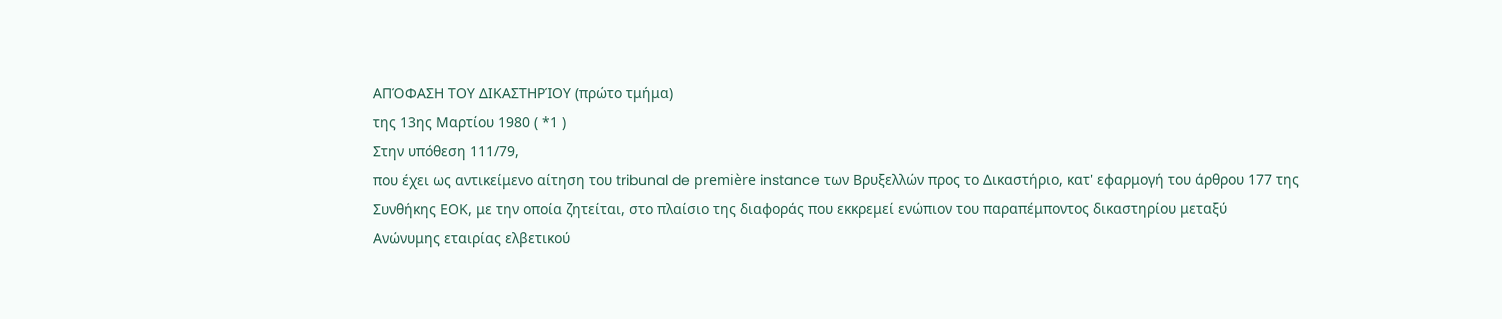ΑΠΌΦΑΣΗ ΤΟΥ ΔΙΚΑΣΤΗΡΊΟΥ (πρώτο τμήμα)
της 13ης Μαρτίου 1980 ( *1 )
Στην υπόθεση 111/79,
που έχει ως αντικείμενο αίτηση του tribunal de première instance των Βρυξελλών προς το Δικαστήριο, κατ' εφαρμογή του άρθρου 177 της Συνθήκης ΕΟΚ, με την οποία ζητείται, στο πλαίσιο της διαφοράς που εκκρεμεί ενώπιον του παραπέμποντος δικαστηρίου μεταξύ
Ανώνυμης εταιρίας ελβετικού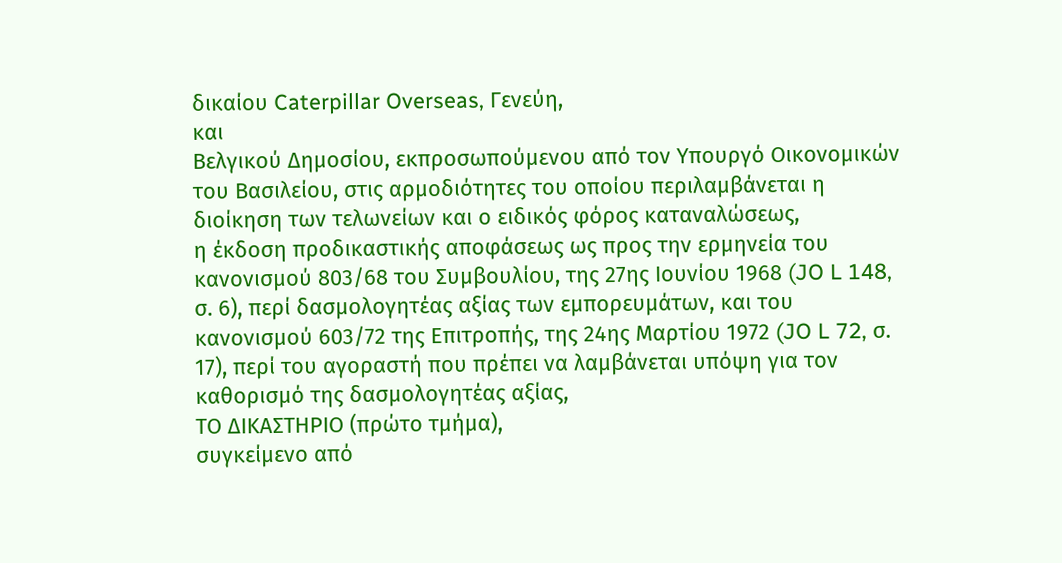δικαίου Caterpillar Overseas, Γενεύη,
και
Βελγικού Δημοσίου, εκπροσωπούμενου από τον Υπουργό Οικονομικών του Βασιλείου, στις αρμοδιότητες του οποίου περιλαμβάνεται η διοίκηση των τελωνείων και ο ειδικός φόρος καταναλώσεως,
η έκδοση προδικαστικής αποφάσεως ως προς την ερμηνεία του κανονισμού 803/68 του Συμβουλίου, της 27ης Ιουνίου 1968 (JO L 148, σ. 6), περί δασμολογητέας αξίας των εμπορευμάτων, και του κανονισμού 603/72 της Επιτροπής, της 24ης Μαρτίου 1972 (JO L 72, σ. 17), περί του αγοραστή που πρέπει να λαμβάνεται υπόψη για τον καθορισμό της δασμολογητέας αξίας,
ΤΟ ΔΙΚΑΣΤΗΡΙΟ (πρώτο τμήμα),
συγκείμενο από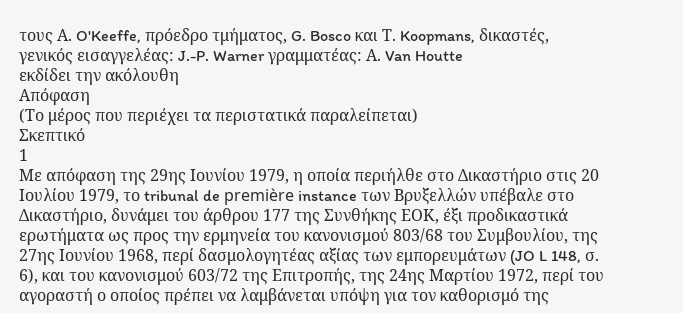τους Α. O'Keeffe, πρόεδρο τμήματος, G. Bosco και Τ. Koopmans, δικαστές,
γενικός εισαγγελέας: J.-P. Warner γραμματέας: Α. Van Houtte
εκδίδει την ακόλουθη
Απόφαση
(Το μέρος που περιέχει τα περιστατικά παραλείπεται)
Σκεπτικό
1
Με απόφαση της 29ης Ιουνίου 1979, η οποία περιήλθε στο Δικαστήριο στις 20 Ιουλίου 1979, το tribunal de première instance των Βρυξελλών υπέβαλε στο Δικαστήριο, δυνάμει του άρθρου 177 της Συνθήκης ΕΟΚ, έξι προδικαστικά ερωτήματα ως προς την ερμηνεία του κανονισμού 803/68 του Συμβουλίου, της 27ης Ιουνίου 1968, περί δασμολογητέας αξίας των εμπορευμάτων (JO L 148, σ. 6), και του κανονισμού 603/72 της Επιτροπής, της 24ης Μαρτίου 1972, περί του αγοραστή ο οποίος πρέπει να λαμβάνεται υπόψη για τον καθορισμό της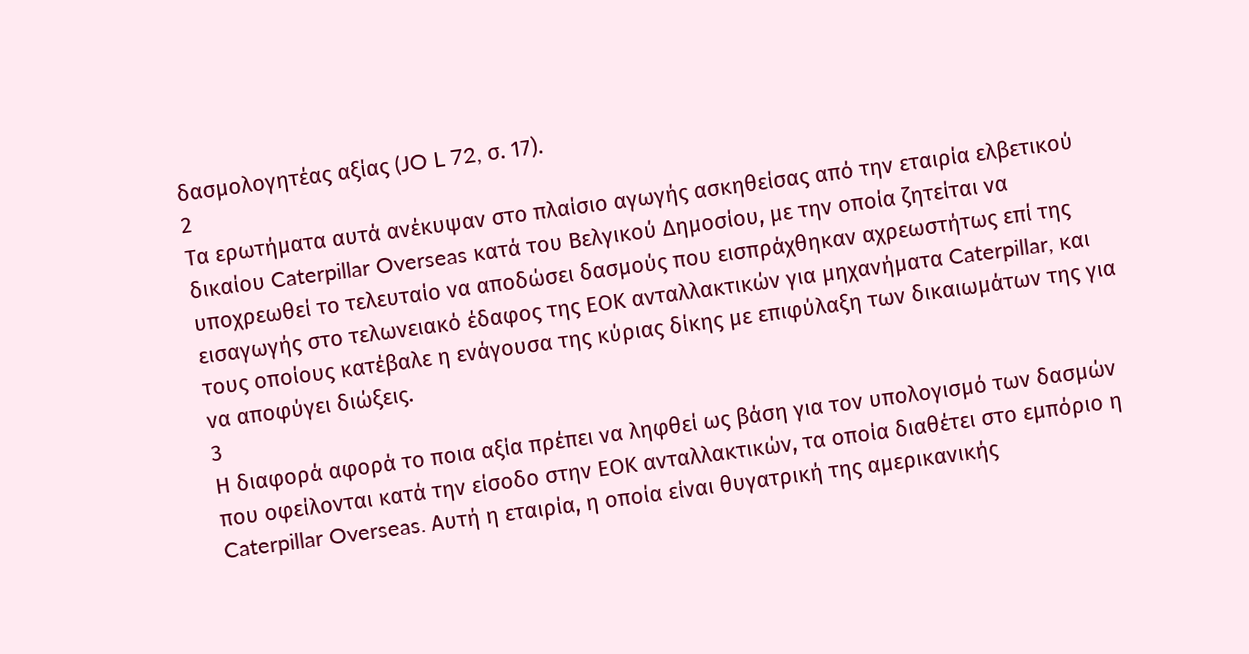δασμολογητέας αξίας (JO L 72, σ. 17).
2
Τα ερωτήματα αυτά ανέκυψαν στο πλαίσιο αγωγής ασκηθείσας από την εταιρία ελβετικού δικαίου Caterpillar Overseas κατά του Βελγικού Δημοσίου, με την οποία ζητείται να υποχρεωθεί το τελευταίο να αποδώσει δασμούς που εισπράχθηκαν αχρεωστήτως επί της εισαγωγής στο τελωνειακό έδαφος της ΕΟΚ ανταλλακτικών για μηχανήματα Caterpillar, και τους οποίους κατέβαλε η ενάγουσα της κύριας δίκης με επιφύλαξη των δικαιωμάτων της για να αποφύγει διώξεις.
3
Η διαφορά αφορά το ποια αξία πρέπει να ληφθεί ως βάση για τον υπολογισμό των δασμών που οφείλονται κατά την είσοδο στην ΕΟΚ ανταλλακτικών, τα οποία διαθέτει στο εμπόριο η Caterpillar Overseas. Αυτή η εταιρία, η οποία είναι θυγατρική της αμερικανικής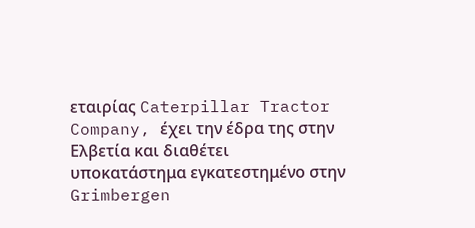εταιρίας Caterpillar Tractor Company, έχει την έδρα της στην Ελβετία και διαθέτει υποκατάστημα εγκατεστημένο στην Grimbergen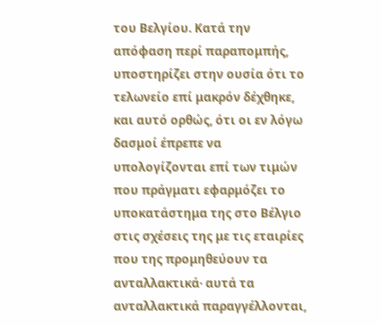του Βελγίου. Κατά την απόφαση περί παραπομπής, υποστηρίζει στην ουσία ότι το τελωνείο επί μακρόν δέχθηκε, και αυτό ορθώς, ότι οι εν λόγω δασμοί έπρεπε να υπολογίζονται επί των τιμών που πράγματι εφαρμόζει το υποκατάστημα της στο Βέλγιο στις σχέσεις της με τις εταιρίες που της προμηθεύουν τα ανταλλακτικά· αυτά τα ανταλλακτικά παραγγέλλονται,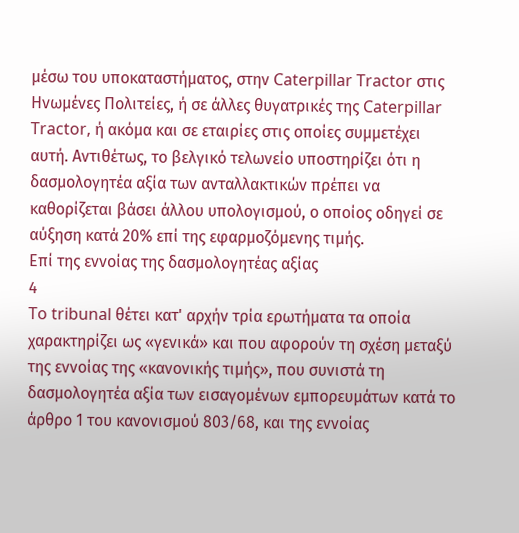μέσω του υποκαταστήματος, στην Caterpillar Tractor στις Ηνωμένες Πολιτείες, ή σε άλλες θυγατρικές της Caterpillar Tractor, ή ακόμα και σε εταιρίες στις οποίες συμμετέχει αυτή. Αντιθέτως, το βελγικό τελωνείο υποστηρίζει ότι η δασμολογητέα αξία των ανταλλακτικών πρέπει να καθορίζεται βάσει άλλου υπολογισμού, ο οποίος οδηγεί σε αύξηση κατά 20% επί της εφαρμοζόμενης τιμής.
Επί της εννοίας της δασμολογητέας αξίας
4
To tribunal θέτει κατ' αρχήν τρία ερωτήματα τα οποία χαρακτηρίζει ως «γενικά» και που αφορούν τη σχέση μεταξύ της εννοίας της «κανονικής τιμής», που συνιστά τη δασμολογητέα αξία των εισαγομένων εμπορευμάτων κατά το άρθρο 1 του κανονισμού 803/68, και της εννοίας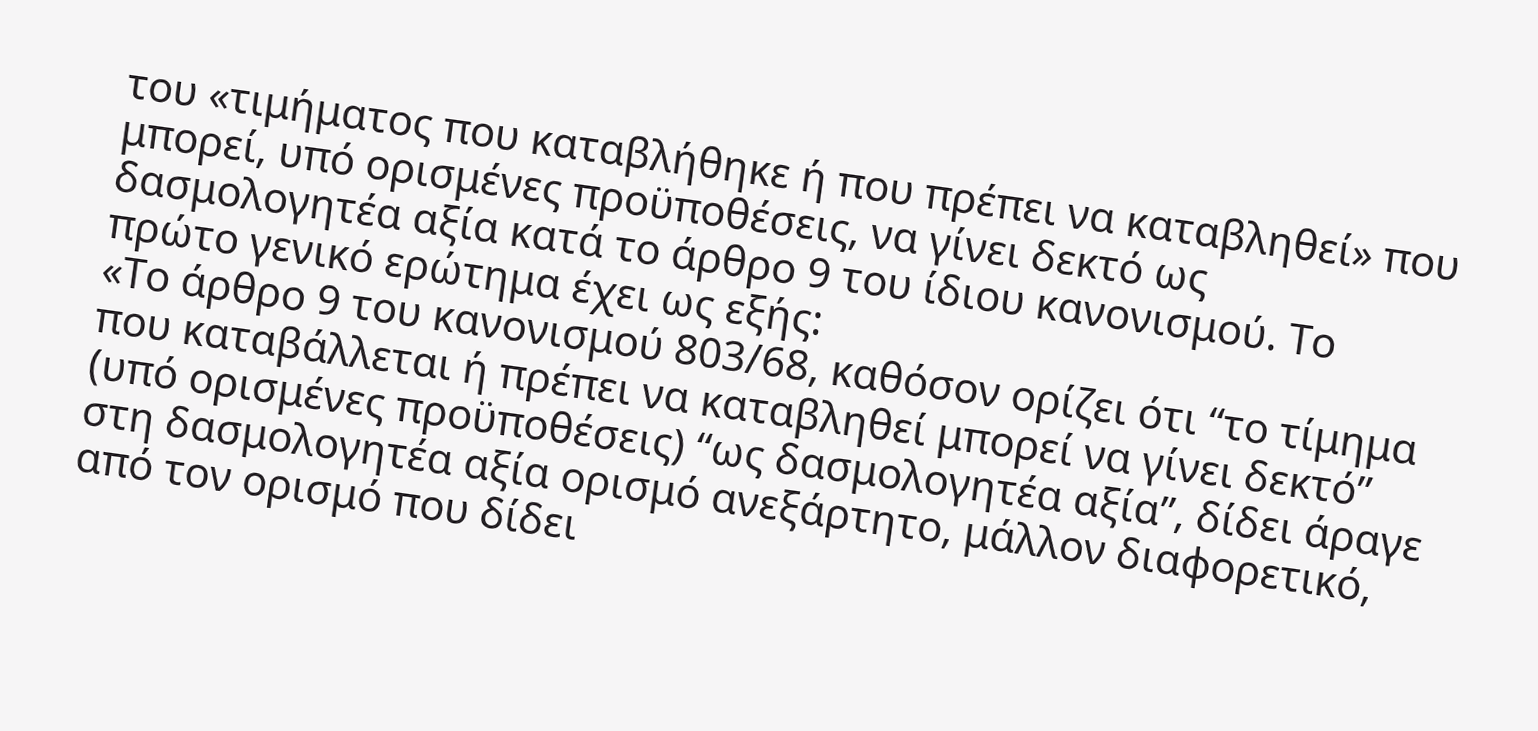του «τιμήματος που καταβλήθηκε ή που πρέπει να καταβληθεί» που μπορεί, υπό ορισμένες προϋποθέσεις, να γίνει δεκτό ως δασμολογητέα αξία κατά το άρθρο 9 του ίδιου κανονισμού. Το πρώτο γενικό ερώτημα έχει ως εξής:
«Το άρθρο 9 του κανονισμού 803/68, καθόσον ορίζει ότι “το τίμημα που καταβάλλεται ή πρέπει να καταβληθεί μπορεί να γίνει δεκτό” (υπό ορισμένες προϋποθέσεις) “ως δασμολογητέα αξία”, δίδει άραγε στη δασμολογητέα αξία ορισμό ανεξάρτητο, μάλλον διαφορετικό, από τον ορισμό που δίδει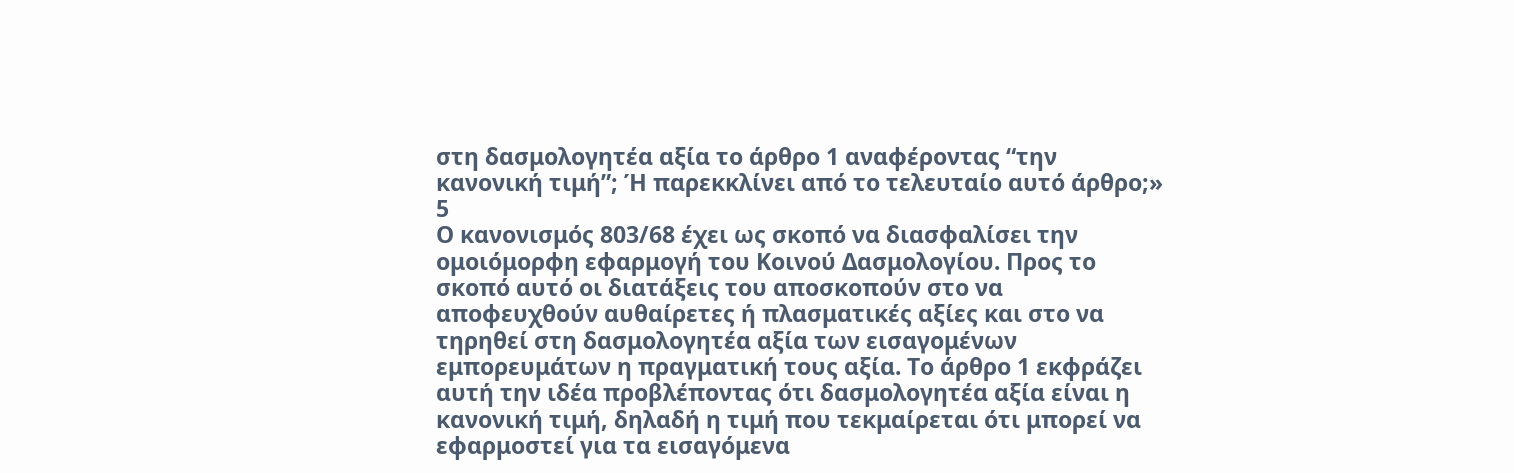στη δασμολογητέα αξία το άρθρο 1 αναφέροντας “την κανονική τιμή”; Ή παρεκκλίνει από το τελευταίο αυτό άρθρο;»
5
Ο κανονισμός 803/68 έχει ως σκοπό να διασφαλίσει την ομοιόμορφη εφαρμογή του Κοινού Δασμολογίου. Προς το σκοπό αυτό οι διατάξεις του αποσκοπούν στο να αποφευχθούν αυθαίρετες ή πλασματικές αξίες και στο να τηρηθεί στη δασμολογητέα αξία των εισαγομένων εμπορευμάτων η πραγματική τους αξία. Το άρθρο 1 εκφράζει αυτή την ιδέα προβλέποντας ότι δασμολογητέα αξία είναι η κανονική τιμή, δηλαδή η τιμή που τεκμαίρεται ότι μπορεί να εφαρμοστεί για τα εισαγόμενα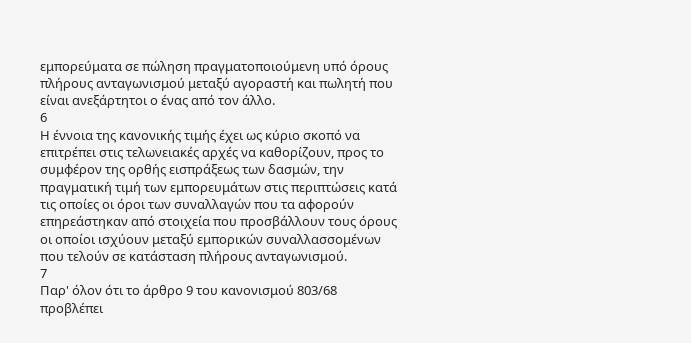εμπορεύματα σε πώληση πραγματοποιούμενη υπό όρους πλήρους ανταγωνισμού μεταξύ αγοραστή και πωλητή που είναι ανεξάρτητοι ο ένας από τον άλλο.
6
Η έννοια της κανονικής τιμής έχει ως κύριο σκοπό να επιτρέπει στις τελωνειακές αρχές να καθορίζουν, προς το συμφέρον της ορθής εισπράξεως των δασμών, την πραγματική τιμή των εμπορευμάτων στις περιπτώσεις κατά τις οποίες οι όροι των συναλλαγών που τα αφορούν επηρεάστηκαν από στοιχεία που προσβάλλουν τους όρους οι οποίοι ισχύουν μεταξύ εμπορικών συναλλασσομένων που τελούν σε κατάσταση πλήρους ανταγωνισμού.
7
Παρ' όλον ότι το άρθρο 9 του κανονισμού 803/68 προβλέπει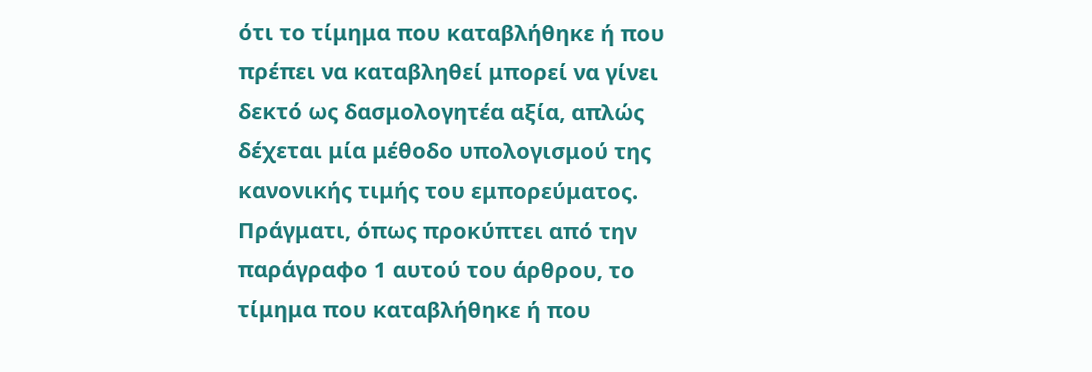ότι το τίμημα που καταβλήθηκε ή που πρέπει να καταβληθεί μπορεί να γίνει δεκτό ως δασμολογητέα αξία, απλώς δέχεται μία μέθοδο υπολογισμού της κανονικής τιμής του εμπορεύματος. Πράγματι, όπως προκύπτει από την παράγραφο 1 αυτού του άρθρου, το τίμημα που καταβλήθηκε ή που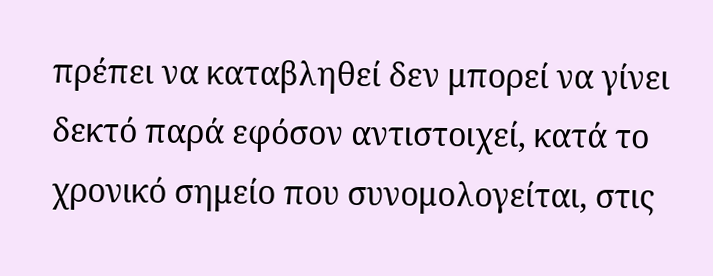πρέπει να καταβληθεί δεν μπορεί να γίνει δεκτό παρά εφόσον αντιστοιχεί, κατά το χρονικό σημείο που συνομολογείται, στις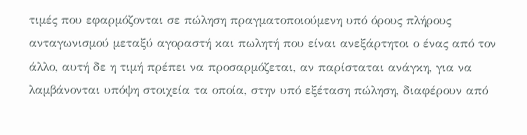τιμές που εφαρμόζονται σε πώληση πραγματοποιούμενη υπό όρους πλήρους ανταγωνισμού μεταξύ αγοραστή και πωλητή που είναι ανεξάρτητοι ο ένας από τον άλλο, αυτή δε η τιμή πρέπει να προσαρμόζεται, αν παρίσταται ανάγκη, για να λαμβάνονται υπόψη στοιχεία τα οποία, στην υπό εξέταση πώληση, διαφέρουν από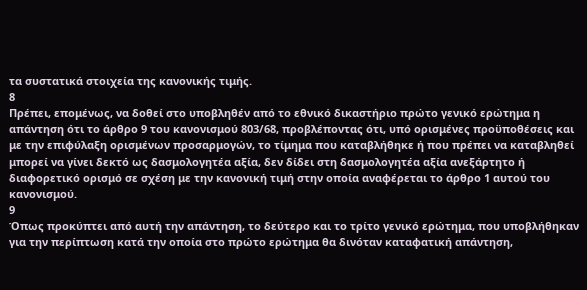τα συστατικά στοιχεία της κανονικής τιμής.
8
Πρέπει, επομένως, να δοθεί στο υποβληθέν από το εθνικό δικαστήριο πρώτο γενικό ερώτημα η απάντηση ότι το άρθρο 9 του κανονισμού 803/68, προβλέποντας ότι, υπό ορισμένες προϋποθέσεις και με την επιφύλαξη ορισμένων προσαρμογών, το τίμημα που καταβλήθηκε ή που πρέπει να καταβληθεί μπορεί να γίνει δεκτό ως δασμολογητέα αξία, δεν δίδει στη δασμολογητέα αξία ανεξάρτητο ή διαφορετικό ορισμό σε σχέση με την κανονική τιμή στην οποία αναφέρεται το άρθρο 1 αυτού του κανονισμού.
9
Όπως προκύπτει από αυτή την απάντηση, το δεύτερο και το τρίτο γενικό ερώτημα, που υποβλήθηκαν για την περίπτωση κατά την οποία στο πρώτο ερώτημα θα δινόταν καταφατική απάντηση,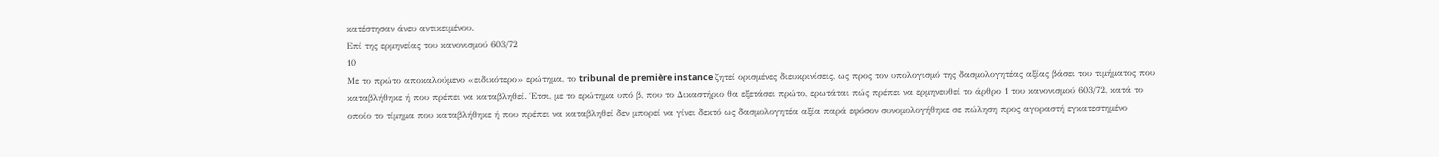κατέστησαν άνευ αντικειμένου.
Επί της ερμηνείας του κανονισμού 603/72
10
Με το πρώτο αποκαλούμενο «ειδικότερο» ερώτημα, το tribunal de première instance ζητεί ορισμένες διευκρινίσεις, ως προς τον υπολογισμό της δασμολογητέας αξίας βάσει του τιμήματος που καταβλήθηκε ή που πρέπει να καταβληθεί. Έτσι, με το ερώτημα υπό β, που το Δικαστήριο θα εξετάσει πρώτο, ερωτάται πώς πρέπει να ερμηνευθεί το άρθρο 1 του κανονισμού 603/72, κατά το οποίο το τίμημα που καταβλήθηκε ή που πρέπει να καταβληθεί δεν μπορεί να γίνει δεκτό ως δασμολογητέα αξία παρά εφόσον συνομολογήθηκε σε πώληση προς αγοραστή εγκατεστημένο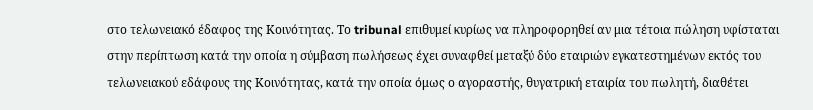στο τελωνειακό έδαφος της Κοινότητας. Το tribunal επιθυμεί κυρίως να πληροφορηθεί αν μια τέτοια πώληση υφίσταται στην περίπτωση κατά την οποία η σύμβαση πωλήσεως έχει συναφθεί μεταξύ δύο εταιριών εγκατεστημένων εκτός του τελωνειακού εδάφους της Κοινότητας, κατά την οποία όμως ο αγοραστής, θυγατρική εταιρία του πωλητή, διαθέτει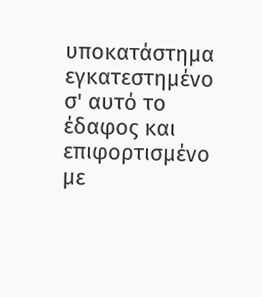υποκατάστημα εγκατεστημένο σ' αυτό το έδαφος και επιφορτισμένο με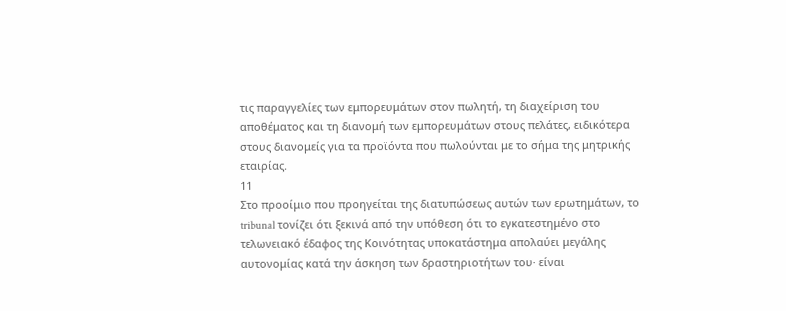τις παραγγελίες των εμπορευμάτων στον πωλητή, τη διαχείριση του αποθέματος και τη διανομή των εμπορευμάτων στους πελάτες, ειδικότερα στους διανομείς για τα προϊόντα που πωλούνται με το σήμα της μητρικής εταιρίας.
11
Στο προοίμιο που προηγείται της διατυπώσεως αυτών των ερωτημάτων, το tribunal τονίζει ότι ξεκινά από την υπόθεση ότι το εγκατεστημένο στο τελωνειακό έδαφος της Κοινότητας υποκατάστημα απολαύει μεγάλης αυτονομίας κατά την άσκηση των δραστηριοτήτων του· είναι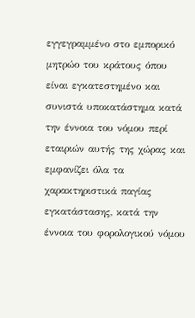εγγεγραμμένο στο εμπορικό μητρώο του κράτους όπου είναι εγκατεστημένο και συνιστά υποκατάστημα κατά την έννοια του νόμου περί εταιριών αυτής της χώρας και εμφανίζει όλα τα χαρακτηριστικά παγίας εγκατάστασης, κατά την έννοια του φορολογικού νόμου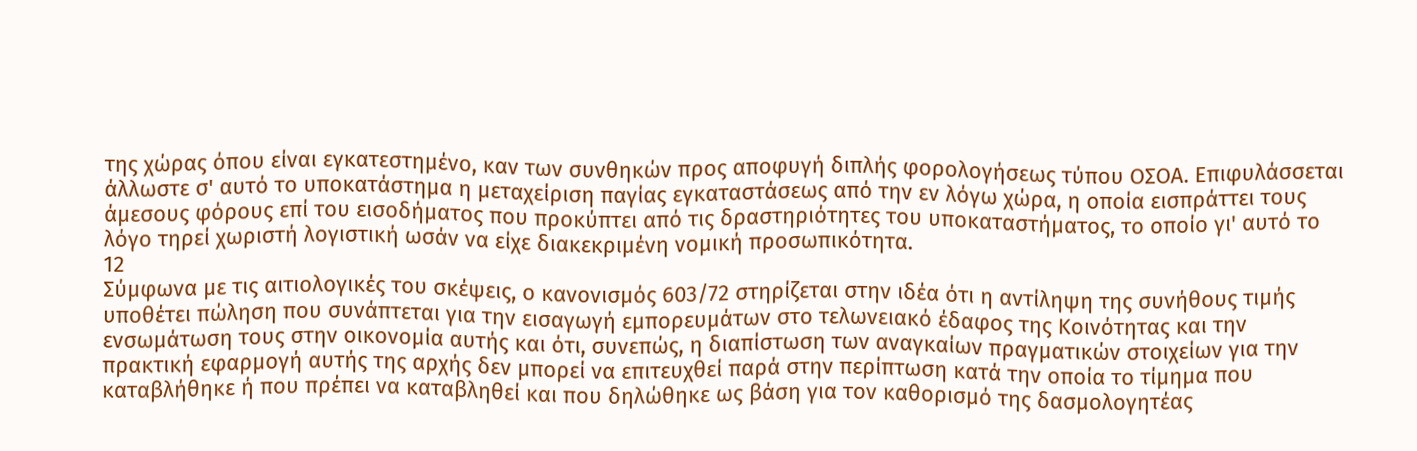της χώρας όπου είναι εγκατεστημένο, καν των συνθηκών προς αποφυγή διπλής φορολογήσεως τύπου ΟΣΟΑ. Επιφυλάσσεται άλλωστε σ' αυτό το υποκατάστημα η μεταχείριση παγίας εγκαταστάσεως από την εν λόγω χώρα, η οποία εισπράττει τους άμεσους φόρους επί του εισοδήματος που προκύπτει από τις δραστηριότητες του υποκαταστήματος, το οποίο γι' αυτό το λόγο τηρεί χωριστή λογιστική ωσάν να είχε διακεκριμένη νομική προσωπικότητα.
12
Σύμφωνα με τις αιτιολογικές του σκέψεις, ο κανονισμός 603/72 στηρίζεται στην ιδέα ότι η αντίληψη της συνήθους τιμής υποθέτει πώληση που συνάπτεται για την εισαγωγή εμπορευμάτων στο τελωνειακό έδαφος της Κοινότητας και την ενσωμάτωση τους στην οικονομία αυτής και ότι, συνεπώς, η διαπίστωση των αναγκαίων πραγματικών στοιχείων για την πρακτική εφαρμογή αυτής της αρχής δεν μπορεί να επιτευχθεί παρά στην περίπτωση κατά την οποία το τίμημα που καταβλήθηκε ή που πρέπει να καταβληθεί και που δηλώθηκε ως βάση για τον καθορισμό της δασμολογητέας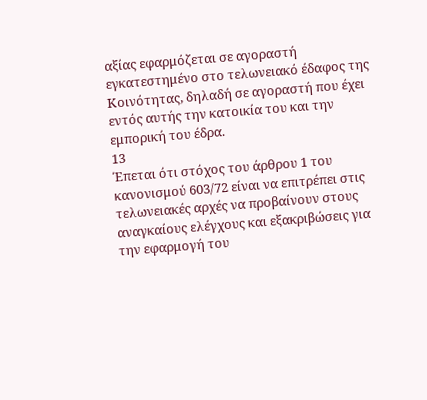αξίας εφαρμόζεται σε αγοραστή εγκατεστημένο στο τελωνειακό έδαφος της Κοινότητας, δηλαδή σε αγοραστή που έχει εντός αυτής την κατοικία του και την εμπορική του έδρα.
13
Έπεται ότι στόχος του άρθρου 1 του κανονισμού 603/72 είναι να επιτρέπει στις τελωνειακές αρχές να προβαίνουν στους αναγκαίους ελέγχους και εξακριβώσεις για την εφαρμογή του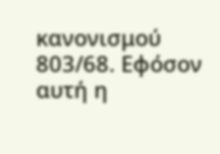κανονισμού 803/68. Εφόσον αυτή η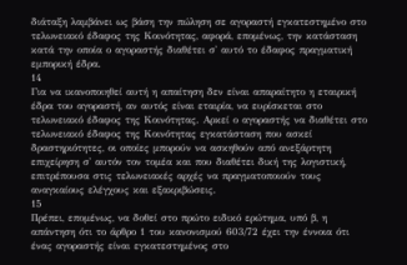διάταξη λαμβάνει ως βάση την πώληση σε αγοραστή εγκατεστημένο στο τελωνειακό έδαφος της Κοινότητας, αφορά, επομένως, την κατάσταση κατά την οποία ο αγοραστής διαθέτει σ' αυτό το έδαφος πραγματική εμπορική έδρα.
14
Για να ικανοποιηθεί αυτή η απαίτηση δεν είναι απαραίτητο η εταιρική έδρα του αγοραστή, αν αυτός είναι εταιρία, να ευρίσκεται στο τελωνειακό έδαφος της Κοινότητας. Αρκεί ο αγοραστής να διαθέτει στο τελωνειακό έδαφος της Κοινότητας εγκατάσταση που ασκεί δραστηριότητες, οι οποίες μπορούν να ασκηθούν από ανεξάρτητη επιχείρηση σ' αυτόν τον τομέα και που διαθέτει δική της λογιστική, επιτρέπουσα στις τελωνειακές αρχές να πραγματοποιούν τους αναγκαίους ελέγχους και εξακριβώσεις.
15
Πρέπει, επομένως, να δοθεί στο πρώτο ειδικό ερώτημα, υπό β, η απάντηση ότι το άρθρο 1 του κανονισμού 603/72 έχει την έννοια ότι ένας αγοραστής είναι εγκατεστημένος στο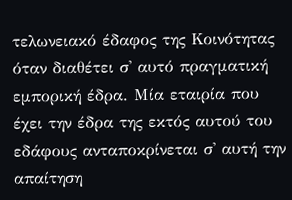τελωνειακό έδαφος της Κοινότητας όταν διαθέτει σ' αυτό πραγματική εμπορική έδρα. Μία εταιρία που έχει την έδρα της εκτός αυτού του εδάφους ανταποκρίνεται σ' αυτή την απαίτηση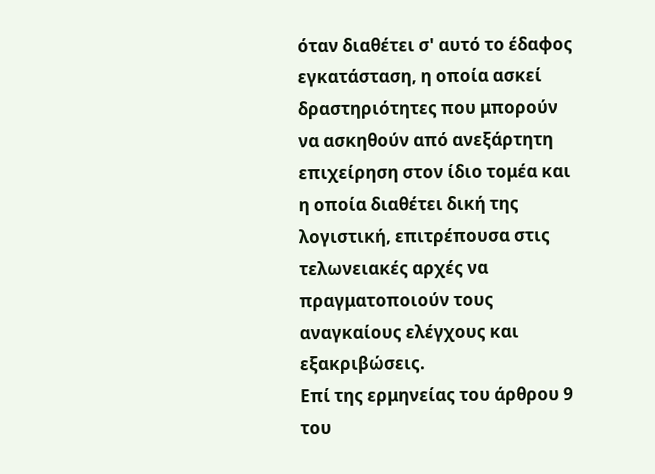όταν διαθέτει σ' αυτό το έδαφος εγκατάσταση, η οποία ασκεί δραστηριότητες που μπορούν να ασκηθούν από ανεξάρτητη επιχείρηση στον ίδιο τομέα και η οποία διαθέτει δική της λογιστική, επιτρέπουσα στις τελωνειακές αρχές να πραγματοποιούν τους αναγκαίους ελέγχους και εξακριβώσεις.
Επί της ερμηνείας του άρθρου 9 του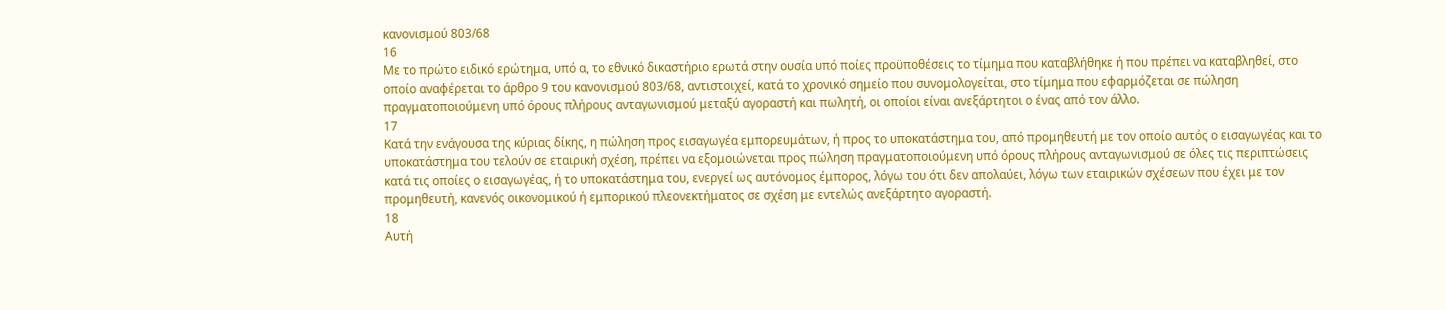κανονισμού 803/68
16
Με το πρώτο ειδικό ερώτημα, υπό α, το εθνικό δικαστήριο ερωτά στην ουσία υπό ποίες προϋποθέσεις το τίμημα που καταβλήθηκε ή που πρέπει να καταβληθεί, στο οποίο αναφέρεται το άρθρο 9 του κανονισμού 803/68, αντιστοιχεί, κατά το χρονικό σημείο που συνομολογείται, στο τίμημα που εφαρμόζεται σε πώληση πραγματοποιούμενη υπό όρους πλήρους ανταγωνισμού μεταξύ αγοραστή και πωλητή, οι οποίοι είναι ανεξάρτητοι ο ένας από τον άλλο.
17
Κατά την ενάγουσα της κύριας δίκης, η πώληση προς εισαγωγέα εμπορευμάτων, ή προς το υποκατάστημα του, από προμηθευτή με τον οποίο αυτός ο εισαγωγέας και το υποκατάστημα του τελούν σε εταιρική σχέση, πρέπει να εξομοιώνεται προς πώληση πραγματοποιούμενη υπό όρους πλήρους ανταγωνισμού σε όλες τις περιπτώσεις κατά τις οποίες ο εισαγωγέας, ή το υποκατάστημα του, ενεργεί ως αυτόνομος έμπορος, λόγω του ότι δεν απολαύει, λόγω των εταιρικών σχέσεων που έχει με τον προμηθευτή, κανενός οικονομικού ή εμπορικού πλεονεκτήματος σε σχέση με εντελώς ανεξάρτητο αγοραστή.
18
Αυτή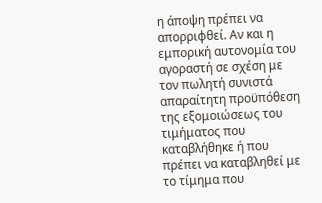η άποψη πρέπει να απορριφθεί. Αν και η εμπορική αυτονομία του αγοραστή σε σχέση με τον πωλητή συνιστά απαραίτητη προϋπόθεση της εξομοιώσεως του τιμήματος που καταβλήθηκε ή που πρέπει να καταβληθεί με το τίμημα που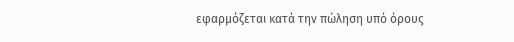εφαρμόζεται κατά την πώληση υπό όρους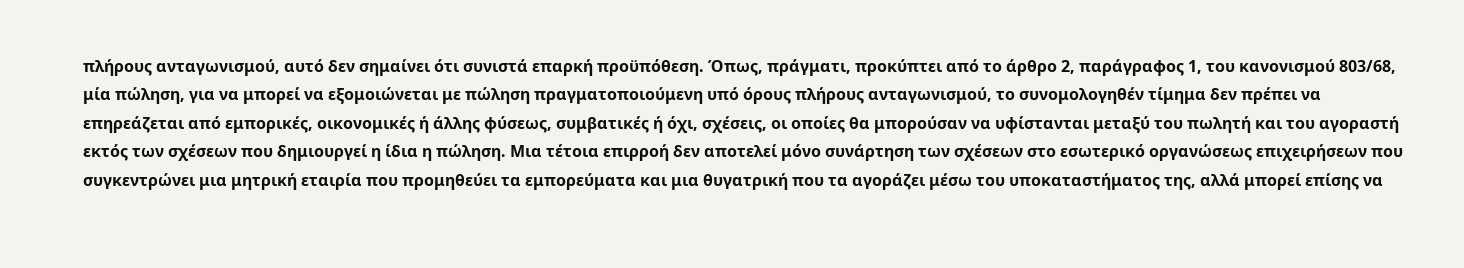πλήρους ανταγωνισμού, αυτό δεν σημαίνει ότι συνιστά επαρκή προϋπόθεση. Όπως, πράγματι, προκύπτει από το άρθρο 2, παράγραφος 1, του κανονισμού 803/68, μία πώληση, για να μπορεί να εξομοιώνεται με πώληση πραγματοποιούμενη υπό όρους πλήρους ανταγωνισμού, το συνομολογηθέν τίμημα δεν πρέπει να επηρεάζεται από εμπορικές, οικονομικές ή άλλης φύσεως, συμβατικές ή όχι, σχέσεις, οι οποίες θα μπορούσαν να υφίστανται μεταξύ του πωλητή και του αγοραστή εκτός των σχέσεων που δημιουργεί η ίδια η πώληση. Μια τέτοια επιρροή δεν αποτελεί μόνο συνάρτηση των σχέσεων στο εσωτερικό οργανώσεως επιχειρήσεων που συγκεντρώνει μια μητρική εταιρία που προμηθεύει τα εμπορεύματα και μια θυγατρική που τα αγοράζει μέσω του υποκαταστήματος της, αλλά μπορεί επίσης να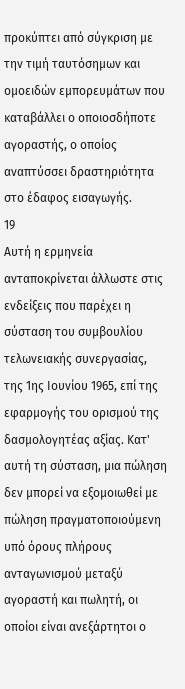προκύπτει από σύγκριση με την τιμή ταυτόσημων και ομοειδών εμπορευμάτων που καταβάλλει ο οποιοσδήποτε αγοραστής, ο οποίος αναπτύσσει δραστηριότητα στο έδαφος εισαγωγής.
19
Αυτή η ερμηνεία ανταποκρίνεται άλλωστε στις ενδείξεις που παρέχει η σύσταση του συμβουλίου τελωνειακής συνεργασίας, της 1ης Ιουνίου 1965, επί της εφαρμογής του ορισμού της δασμολογητέας αξίας. Κατ' αυτή τη σύσταση, μια πώληση δεν μπορεί να εξομοιωθεί με πώληση πραγματοποιούμενη υπό όρους πλήρους ανταγωνισμού μεταξύ αγοραστή και πωλητή, οι οποίοι είναι ανεξάρτητοι ο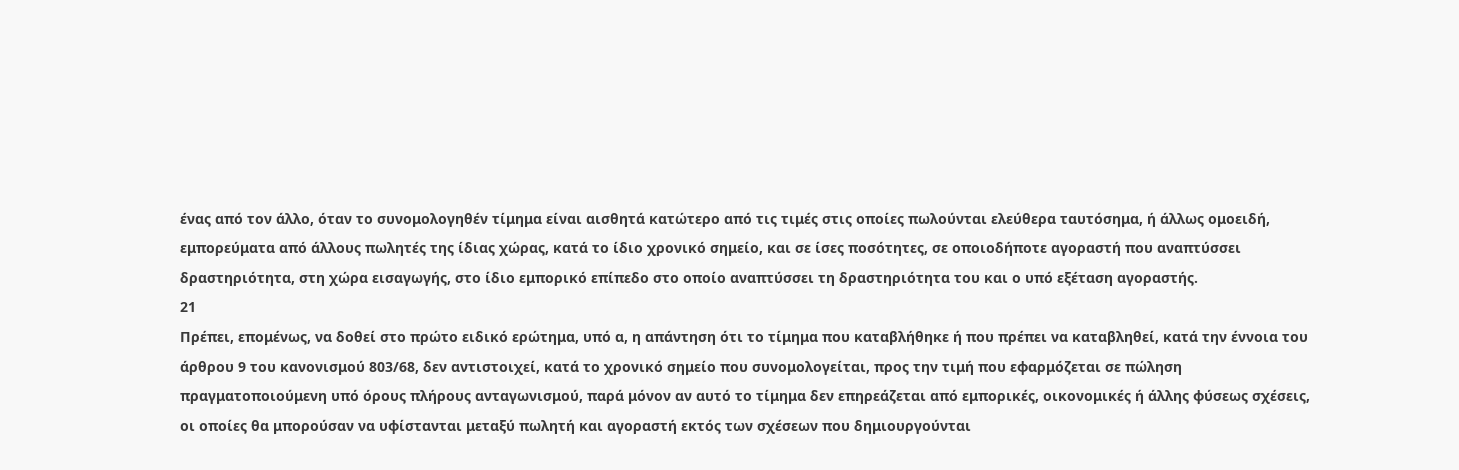ένας από τον άλλο, όταν το συνομολογηθέν τίμημα είναι αισθητά κατώτερο από τις τιμές στις οποίες πωλούνται ελεύθερα ταυτόσημα, ή άλλως ομοειδή, εμπορεύματα από άλλους πωλητές της ίδιας χώρας, κατά το ίδιο χρονικό σημείο, και σε ίσες ποσότητες, σε οποιοδήποτε αγοραστή που αναπτύσσει δραστηριότητα, στη χώρα εισαγωγής, στο ίδιο εμπορικό επίπεδο στο οποίο αναπτύσσει τη δραστηριότητα του και ο υπό εξέταση αγοραστής.
21
Πρέπει, επομένως, να δοθεί στο πρώτο ειδικό ερώτημα, υπό α, η απάντηση ότι το τίμημα που καταβλήθηκε ή που πρέπει να καταβληθεί, κατά την έννοια του άρθρου 9 του κανονισμού 803/68, δεν αντιστοιχεί, κατά το χρονικό σημείο που συνομολογείται, προς την τιμή που εφαρμόζεται σε πώληση πραγματοποιούμενη υπό όρους πλήρους ανταγωνισμού, παρά μόνον αν αυτό το τίμημα δεν επηρεάζεται από εμπορικές, οικονομικές ή άλλης φύσεως σχέσεις, οι οποίες θα μπορούσαν να υφίστανται μεταξύ πωλητή και αγοραστή εκτός των σχέσεων που δημιουργούνται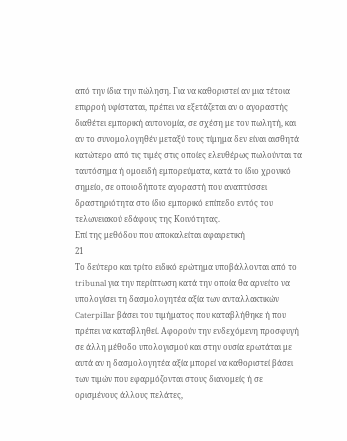από την ίδια την πώληση. Για να καθοριστεί αν μια τέτοια επιρροή υφίσταται, πρέπει να εξετάζεται αν ο αγοραστής διαθέτει εμπορική αυτονομία, σε σχέση με τον πωλητή, και αν το συνομολογηθέν μεταξύ τους τίμημα δεν είναι αισθητά κατώτερο από τις τιμές στις οποίες ελευθέρως πωλούνται τα ταυτόσημα ή ομοειδή εμπορεύματα, κατά το ίδιο χρονικό σημείο, σε οποιοδήποτε αγοραστή που αναπτύσσει δραστηριότητα στο ίδιο εμπορικό επίπεδο εντός του τελωνειακού εδάφους της Κοινότητας.
Επί της μεθόδου που αποκαλείται αφαιρετική
21
Το δεύτερο και τρίτο ειδικό ερώτημα υποβάλλονται από το tribunal για την περίπτωση κατά την οποία θα αρνείτο να υπολογίσει τη δασμολογητέα αξία των ανταλλακτικών Caterpillar βάσει του τιμήματος που καταβλήθηκε ή που πρέπει να καταβληθεί. Αφορούν την ενδεχόμενη προσφυγή σε άλλη μέθοδο υπολογισμού και στην ουσία ερωτάται με αυτά αν η δασμολογητέα αξία μπορεί να καθοριστεί βάσει των τιμών που εφαρμόζονται στους διανομείς ή σε ορισμένους άλλους πελάτες,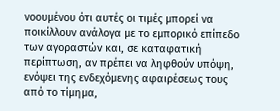νοουμένου ότι αυτές οι τιμές μπορεί να ποικίλλουν ανάλογα με το εμπορικό επίπεδο των αγοραστών και, σε καταφατική περίπτωση, αν πρέπει να ληφθούν υπόψη, ενόψει της ενδεχόμενης αφαιρέσεως τους από το τίμημα,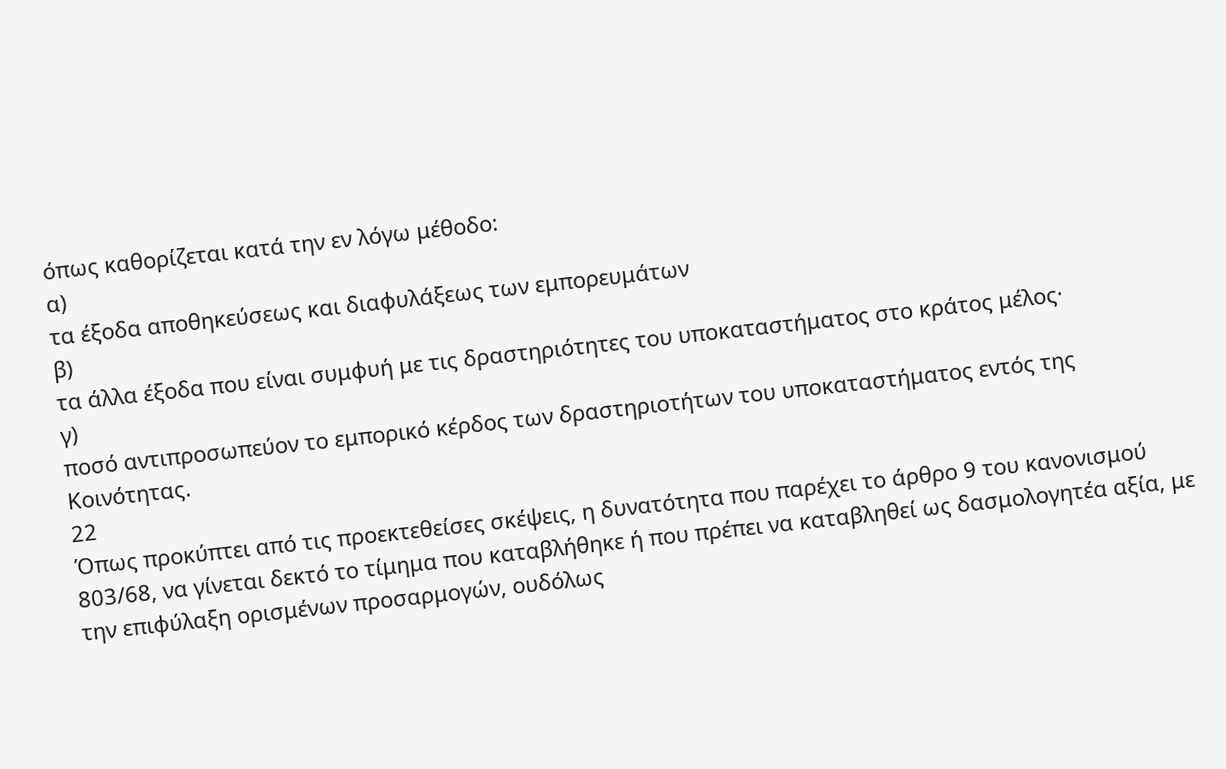όπως καθορίζεται κατά την εν λόγω μέθοδο:
α)
τα έξοδα αποθηκεύσεως και διαφυλάξεως των εμπορευμάτων
β)
τα άλλα έξοδα που είναι συμφυή με τις δραστηριότητες του υποκαταστήματος στο κράτος μέλος·
γ)
ποσό αντιπροσωπεύον το εμπορικό κέρδος των δραστηριοτήτων του υποκαταστήματος εντός της Κοινότητας.
22
Όπως προκύπτει από τις προεκτεθείσες σκέψεις, η δυνατότητα που παρέχει το άρθρο 9 του κανονισμού 803/68, να γίνεται δεκτό το τίμημα που καταβλήθηκε ή που πρέπει να καταβληθεί ως δασμολογητέα αξία, με την επιφύλαξη ορισμένων προσαρμογών, ουδόλως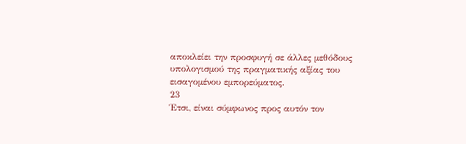αποκλείει την προσφυγή σε άλλες μεθόδους υπολογισμού της πραγματικής αξίας του εισαγομένου εμπορεύματος.
23
Έτσι, είναι σύμφωνος προς αυτόν τον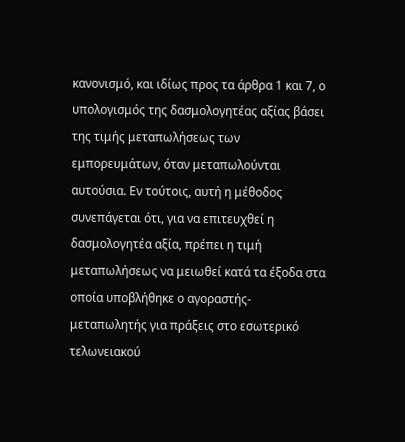κανονισμό, και ιδίως προς τα άρθρα 1 και 7, ο υπολογισμός της δασμολογητέας αξίας βάσει της τιμής μεταπωλήσεως των εμπορευμάτων, όταν μεταπωλούνται αυτούσια. Εν τούτοις, αυτή η μέθοδος συνεπάγεται ότι, για να επιτευχθεί η δασμολογητέα αξία, πρέπει η τιμή μεταπωλήσεως να μειωθεί κατά τα έξοδα στα οποία υποβλήθηκε ο αγοραστής-μεταπωλητής για πράξεις στο εσωτερικό τελωνειακού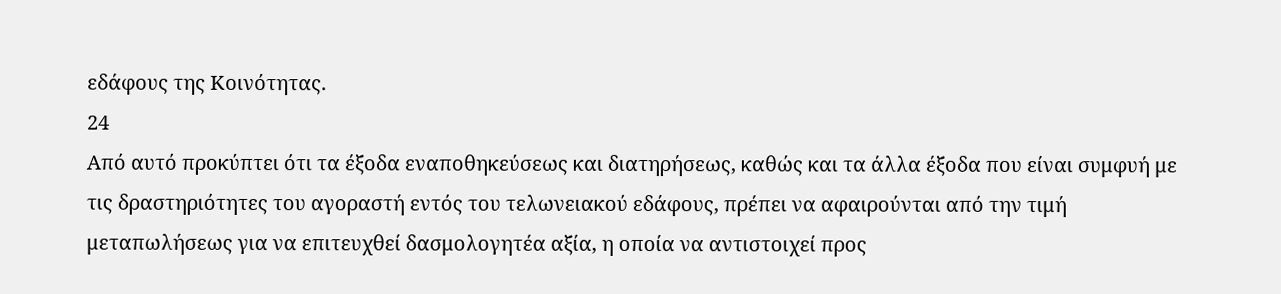εδάφους της Κοινότητας.
24
Από αυτό προκύπτει ότι τα έξοδα εναποθηκεύσεως και διατηρήσεως, καθώς και τα άλλα έξοδα που είναι συμφυή με τις δραστηριότητες του αγοραστή εντός του τελωνειακού εδάφους, πρέπει να αφαιρούνται από την τιμή μεταπωλήσεως για να επιτευχθεί δασμολογητέα αξία, η οποία να αντιστοιχεί προς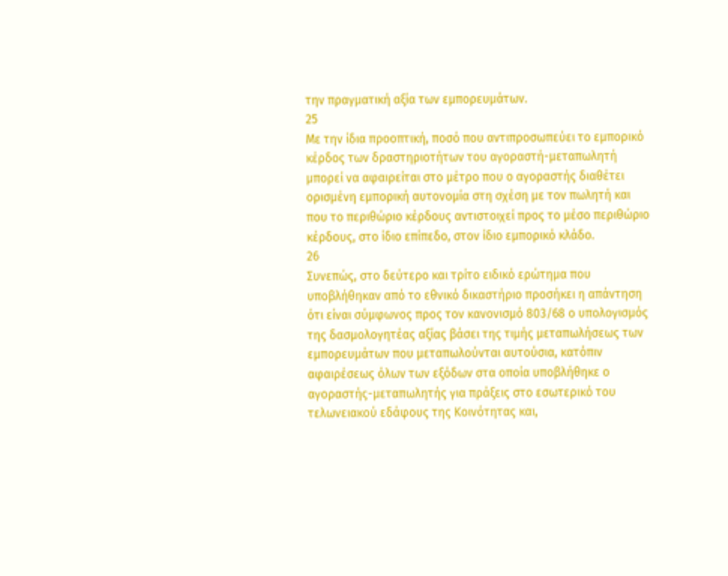την πραγματική αξία των εμπορευμάτων.
25
Με την ίδια προοπτική, ποσό που αντιπροσωπεύει το εμπορικό κέρδος των δραστηριοτήτων του αγοραστή-μεταπωλητή μπορεί να αφαιρείται στο μέτρο που ο αγοραστής διαθέτει ορισμένη εμπορική αυτονομία στη σχέση με τον πωλητή και που το περιθώριο κέρδους αντιστοιχεί προς το μέσο περιθώριο κέρδους, στο ίδιο επίπεδο, στον ίδιο εμπορικό κλάδο.
26
Συνεπώς, στο δεύτερο και τρίτο ειδικό ερώτημα που υποβλήθηκαν από το εθνικό δικαστήριο προσήκει η απάντηση ότι είναι σύμφωνος προς τον κανονισμό 803/68 ο υπολογισμός της δασμολογητέας αξίας βάσει της τιμής μεταπωλήσεως των εμπορευμάτων που μεταπωλούνται αυτούσια, κατόπιν αφαιρέσεως όλων των εξόδων στα οποία υποβλήθηκε ο αγοραστής-μεταπωλητής για πράξεις στο εσωτερικό του τελωνειακού εδάφους της Κοινότητας και,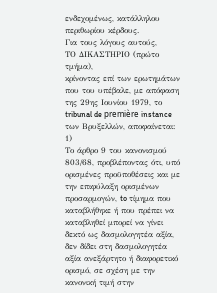ενδεχομένως, κατάλληλου περιθωρίου κέρδους.
Για τους λόγους αυτούς,
ΤΟ ΔΙΚΑΣΤΗΡΙΟ (πρώτο τμήμα),
κρίνοντας επί των ερωτημάτων που του υπέβαλε, με απόφαση της 29ης Ιουνίου 1979, το tribunal de première instance των Βρυξελλών, αποφαίνεται:
1)
Το άρθρο 9 του κανονισμού 803/68, προβλέποντας ότι, υπό ορισμένες προϋποθέσεις και με την επιφύλαξη ορισμένων προσαρμογών, to τίμημα που καταβλήθηκε ή που πρέπει να καταβληθεί μπορεί να γίνει δεκτό ως δασμολογητέα αξία, δεν δίδει στη δασμολογητέα αξία ανεξάρτητο ή διαφορετικό ορισμό, σε σχέση με την κανονική τιμή στην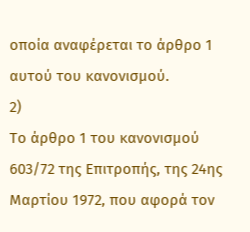οποία αναφέρεται το άρθρο 1 αυτού του κανονισμού.
2)
Το άρθρο 1 του κανονισμού 603/72 της Επιτροπής, της 24ης Μαρτίου 1972, που αφορά τον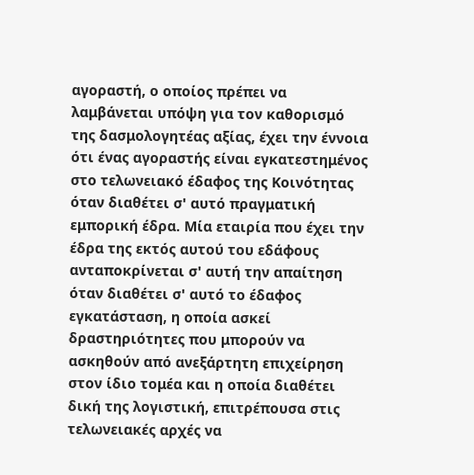αγοραστή, ο οποίος πρέπει να λαμβάνεται υπόψη για τον καθορισμό της δασμολογητέας αξίας, έχει την έννοια ότι ένας αγοραστής είναι εγκατεστημένος στο τελωνειακό έδαφος της Κοινότητας όταν διαθέτει σ' αυτό πραγματική εμπορική έδρα. Μία εταιρία που έχει την έδρα της εκτός αυτού του εδάφους ανταποκρίνεται σ' αυτή την απαίτηση όταν διαθέτει σ' αυτό το έδαφος εγκατάσταση, η οποία ασκεί δραστηριότητες που μπορούν να ασκηθούν από ανεξάρτητη επιχείρηση στον ίδιο τομέα και η οποία διαθέτει δική της λογιστική, επιτρέπουσα στις τελωνειακές αρχές να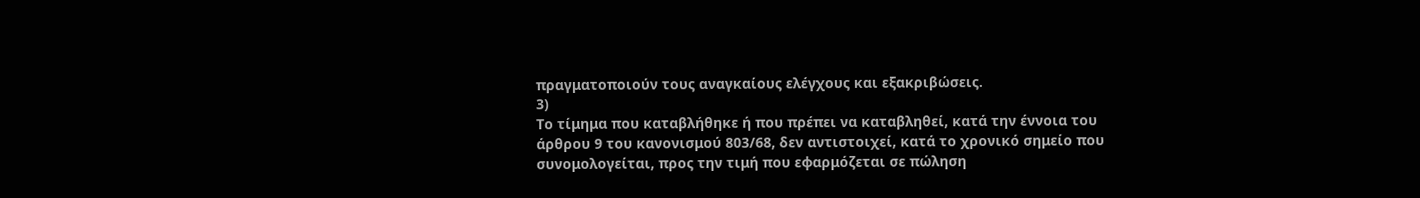πραγματοποιούν τους αναγκαίους ελέγχους και εξακριβώσεις.
3)
Το τίμημα που καταβλήθηκε ή που πρέπει να καταβληθεί, κατά την έννοια του άρθρου 9 του κανονισμού 803/68, δεν αντιστοιχεί, κατά το χρονικό σημείο που συνομολογείται, προς την τιμή που εφαρμόζεται σε πώληση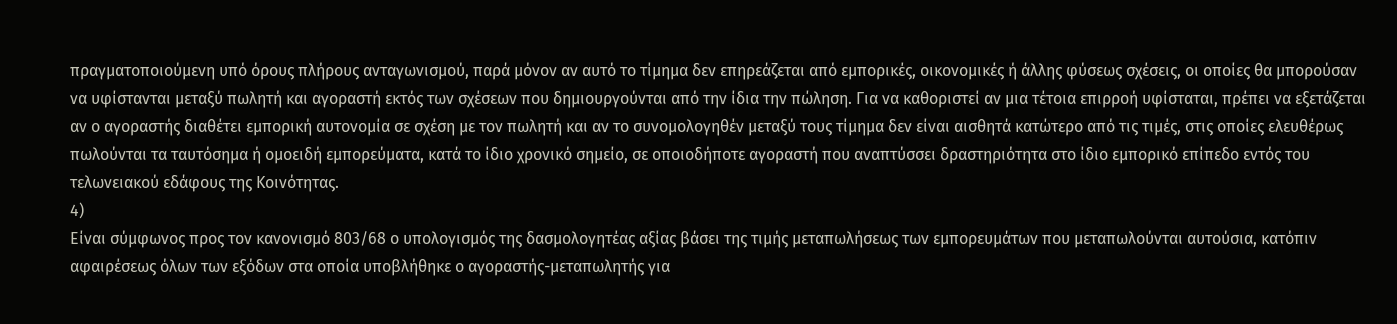πραγματοποιούμενη υπό όρους πλήρους ανταγωνισμού, παρά μόνον αν αυτό το τίμημα δεν επηρεάζεται από εμπορικές, οικονομικές ή άλλης φύσεως σχέσεις, οι οποίες θα μπορούσαν να υφίστανται μεταξύ πωλητή και αγοραστή εκτός των σχέσεων που δημιουργούνται από την ίδια την πώληση. Για να καθοριστεί αν μια τέτοια επιρροή υφίσταται, πρέπει να εξετάζεται αν ο αγοραστής διαθέτει εμπορική αυτονομία σε σχέση με τον πωλητή και αν το συνομολογηθέν μεταξύ τους τίμημα δεν είναι αισθητά κατώτερο από τις τιμές, στις οποίες ελευθέρως πωλούνται τα ταυτόσημα ή ομοειδή εμπορεύματα, κατά το ίδιο χρονικό σημείο, σε οποιοδήποτε αγοραστή που αναπτύσσει δραστηριότητα στο ίδιο εμπορικό επίπεδο εντός του τελωνειακού εδάφους της Κοινότητας.
4)
Είναι σύμφωνος προς τον κανονισμό 803/68 ο υπολογισμός της δασμολογητέας αξίας βάσει της τιμής μεταπωλήσεως των εμπορευμάτων που μεταπωλούνται αυτούσια, κατόπιν αφαιρέσεως όλων των εξόδων στα οποία υποβλήθηκε ο αγοραστής-μεταπωλητής για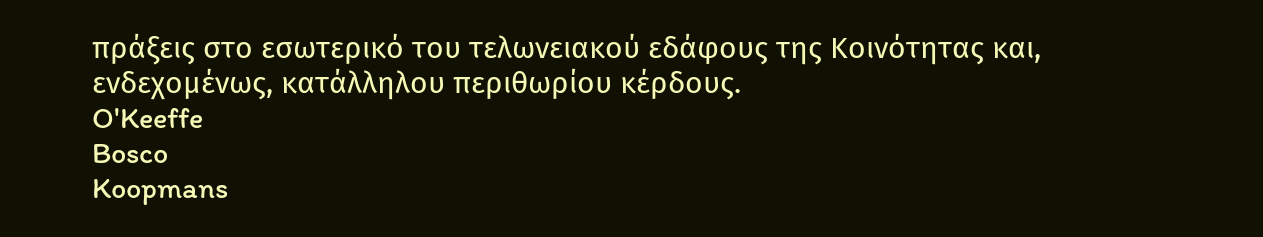πράξεις στο εσωτερικό του τελωνειακού εδάφους της Κοινότητας και, ενδεχομένως, κατάλληλου περιθωρίου κέρδους.
O'Keeffe
Bosco
Koopmans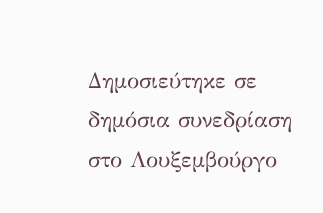Δημοσιεύτηκε σε δημόσια συνεδρίαση στο Λουξεμβούργο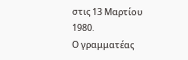στις 13 Μαρτίου 1980.
Ο γραμματέας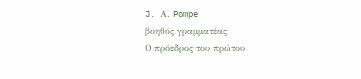J. Α. Pompe
βοηθός γραμματέας
Ο πρόεδρος του πρώτου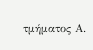τμήματος Α.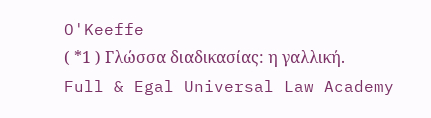O'Keeffe
( *1 ) Γλώσσα διαδικασίας: η γαλλική.
Full & Egal Universal Law Academy